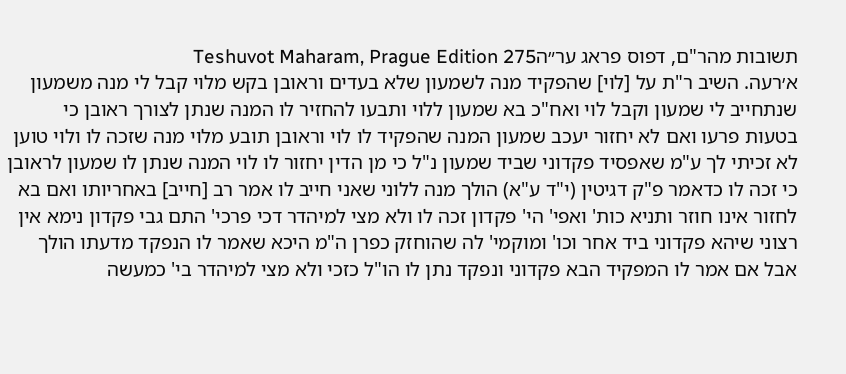תשובות מהר"ם, דפוס פראג ער״הTeshuvot Maharam, Prague Edition 275
א׳רעה. השיב ר"ת על [לוי] שהפקיד מנה לשמעון שלא בעדים וראובן בקש מלוי קבל לי מנה משמעון שנתחייב לי שמעון וקבל לוי ואח"כ בא שמעון ללוי ותבעו להחזיר לו המנה שנתן לצורך ראובן כי בטעות פרעו ואם לא יחזור יעכב שמעון המנה שהפקיד לו לוי וראובן תובע מלוי מנה שזכה לו ולוי טוען לא זכיתי לך ע"מ שאפסיד פקדוני שביד שמעון נ"ל כי מן הדין יחזור לו לוי המנה שנתן לו שמעון לראובן כי זכה לו כדאמר פ"ק דגיטין (י"ד ע"א) הולך מנה ללוני שאני חייב לו אמר רב [חייב] באחריותו ואם בא לחזור אינו חוזר ותניא כות' ואפי' הי' פקדון זכה לו ולא מצי למיהדר דכי פרכי' התם גבי פקדון נימא אין רצוני שיהא פקדוני ביד אחר וכו' ומוקמי' לה שהוחזק כפרן ה"מ היכא שאמר לו הנפקד מדעתו הולך אבל אם אמר לו המפקיד הבא פקדוני ונפקד נתן לו הו"ל כזכי ולא מצי למיהדר בי' כמעשה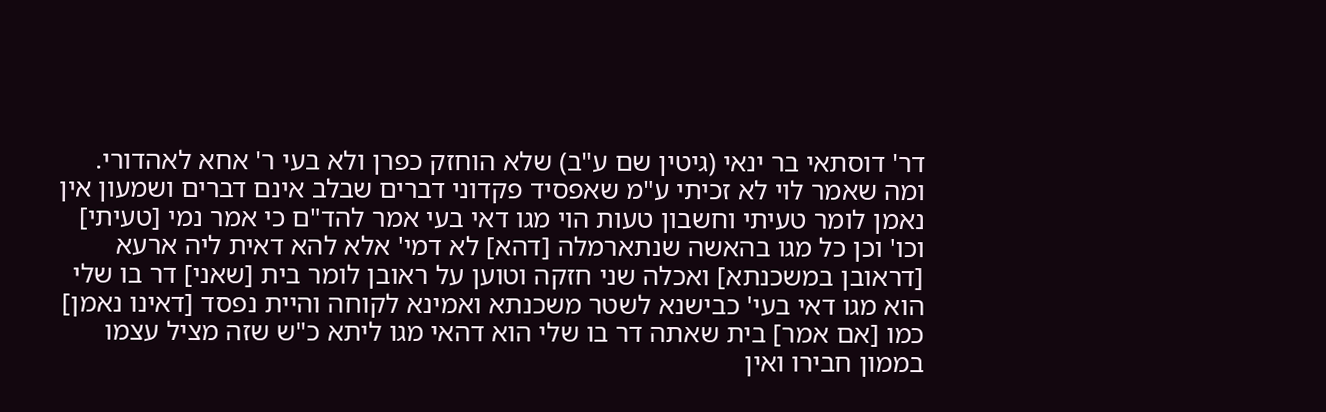דר' דוסתאי בר ינאי (גיטין שם ע"ב) שלא הוחזק כפרן ולא בעי ר' אחא לאהדורי. ומה שאמר לוי לא זכיתי ע"מ שאפסיד פקדוני דברים שבלב אינם דברים ושמעון אין נאמן לומר טעיתי וחשבון טעות הוי מגו דאי בעי אמר להד"ם כי אמר נמי [טעיתי] וכו' וכן כל מגו בהאשה שנתארמלה [דהא] לא דמי' אלא להא דאית ליה ארעא [דראובן במשכנתא] ואכלה שני חזקה וטוען על ראובן לומר בית [שאני] דר בו שלי הוא מגו דאי בעי' כבישנא לשטר משכנתא ואמינא לקוחה והיית נפסד [דאינו נאמן] כמו [אם אמר] בית שאתה דר בו שלי הוא דהאי מגו ליתא כ"ש שזה מציל עצמו בממון חבירו ואין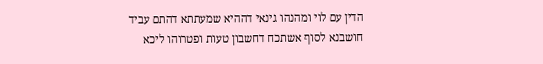הדין עם לוי ומהנהו גינאי דההיא שמעתתא דהתם עביד חושבנא לסוף אשתכח דחשבון טעות ופטרוהו ליכא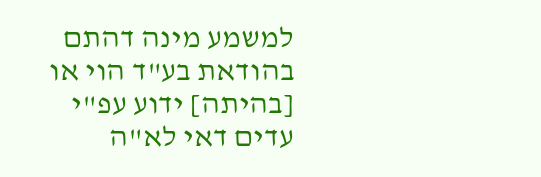למשמע מינה דהתם בהודאת בע"ד הוי או [בהיתה] ידוע עפ"י עדים דאי לא"ה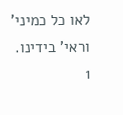לאו כל כמיני' וראי' בידינו.
1